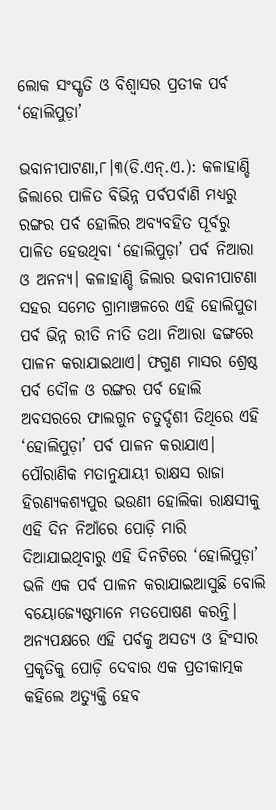ଲୋକ ସଂସ୍କୃତି ଓ ବିଶ୍ୱାସର ପ୍ରତୀକ ପର୍ବ ‘ହୋଲିପୁଡ଼ା’

ଭବାନୀପାଟଣା,୮।୩(ଡି.ଏନ୍‌.ଏ.): କଳାହାଣ୍ଡି ଜିଲାରେ ପାଳିତ ବିଭିନ୍ନ ପର୍ବପର୍ବାଣି ମଧ୍ୟରୁ ରଙ୍ଗର ପର୍ବ ହୋଲିର ଅବ୍ୟବହିତ ପୂର୍ବରୁ ପାଳିତ ହେଉଥିବା ‘ହୋଲିପୁଡ଼ା’ ପର୍ବ ନିଆରା ଓ ଅନନ୍ୟ। କଳାହାଣ୍ଡି ଜିଲାର ଭବାନୀପାଟଣା ସହର ସମେତ ଗ୍ରାମାଞ୍ଚଳରେ ଏହି ହୋଲିପୁଡା ପର୍ବ ଭିନ୍ନ ରୀତି ନୀତି ତଥା ନିଆରା ଢଙ୍ଗରେ ପାଳନ କରାଯାଇଥାଏ। ଫଗୁଣ ମାସର ଶ୍ରେଷ୍ଠ ପର୍ବ ଦୌଳ ଓ ରଙ୍ଗର ପର୍ବ ହୋଲି ଅବସରରେ ଫାଲଗୁନ ଚତୁର୍ଦ୍ଦଶୀ ତିଥିରେ ଏହି ‘ହୋଲିପୁଡ଼ା’ ପର୍ବ ପାଳନ କରାଯାଏ। ପୌରାଣିକ ମତାନୁଯାୟୀ ରାକ୍ଷସ ରାଜା ହିରଣ୍ୟକଶ୍ୟପୁର ଭଉଣୀ ହୋଲିକା ରାକ୍ଷସୀକୁ ଏହି ଦିନ ନିଆଁରେ ପୋଡ଼ି ମାରି ଦିଆଯାଇଥିବାରୁ ଏହି ଦିନଟିରେ ‘ହୋଲିପୁଡ଼ା’ ଭଳି ଏକ ପର୍ବ ପାଳନ କରାଯାଇଆସୁଛି ବୋଲି ବୟୋଜ୍ୟେଷ୍ଠମାନେ ମତପୋଷଣ କରନ୍ତି।
ଅନ୍ୟପକ୍ଷରେ ଏହି ପର୍ବକୁ ଅସତ୍ୟ ଓ ହିଂସାର ପ୍ରକୃତିକୁ ପୋଡ଼ି ଦେବାର ଏକ ପ୍ରତୀକାତ୍ମକ କହିଲେ ଅତ୍ୟୁକ୍ତି ହେବ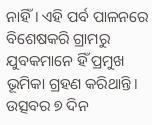ନାହିଁ। ଏହି ପର୍ବ ପାଳନରେ ବିଶେଷକରି ଗ୍ରାମରୁ ଯୁବକମାନେ ହିଁ ପ୍ରମୁଖ ଭୂମିକା ଗ୍ରହଣ କରିଥାନ୍ତି। ଉତ୍ସବର ୭ ଦିନ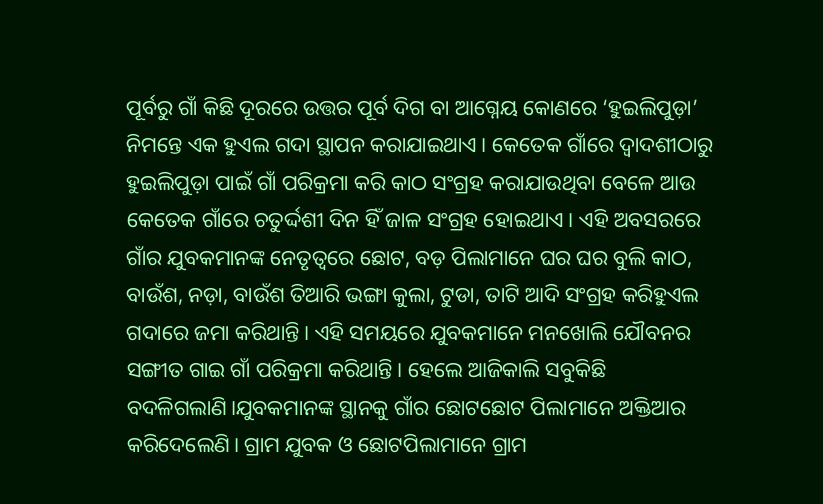ପୂର୍ବରୁ ଗାଁ କିଛି ଦୂରରେ ଉତ୍ତର ପୂର୍ବ ଦିଗ ବା ଆଗ୍ନେୟ କୋଣରେ ‘ହୁଇଲିପୁଡ଼ା’ ନିମନ୍ତେ ଏକ ହୁଏଲ ଗଦା ସ୍ଥାପନ କରାଯାଇଥାଏ। କେତେକ ଗାଁରେ ଦ୍ୱାଦଶୀଠାରୁ ହୁଇଲିପୁଡ଼ା ପାଇଁ ଗାଁ ପରିକ୍ରମା କରି କାଠ ସଂଗ୍ରହ କରାଯାଉଥିବା ବେଳେ ଆଉ କେତେକ ଗାଁରେ ଚତୁର୍ଦ୍ଦଶୀ ଦିନ ହିଁ ଜାଳ ସଂଗ୍ରହ ହୋଇଥାଏ। ଏହି ଅବସରରେ ଗାଁର ଯୁବକମାନଙ୍କ ନେତୃତ୍ୱରେ ଛୋଟ, ବଡ଼ ପିଲାମାନେ ଘର ଘର ବୁଲି କାଠ, ବାଉଁଶ, ନଡ଼ା, ବାଉଁଶ ତିଆରି ଭଙ୍ଗା କୁଲା, ଟୁଡା, ତାଟି ଆଦି ସଂଗ୍ରହ କରିହୁଏଲ ଗଦାରେ ଜମା କରିଥାନ୍ତି। ଏହି ସମୟରେ ଯୁବକମାନେ ମନଖୋଲି ଯୌବନର ସଙ୍ଗୀତ ଗାଇ ଗାଁ ପରିକ୍ରମା କରିଥାନ୍ତି। ହେଲେ ଆଜିକାଲି ସବୁକିଛି ବଦଳିଗଲାଣି।ଯୁବକମାନଙ୍କ ସ୍ଥାନକୁ ଗାଁର ଛୋଟଛୋଟ ପିଲାମାନେ ଅକ୍ତିଆର କରିଦେଲେଣି। ଗ୍ରାମ ଯୁବକ ଓ ଛୋଟପିଲାମାନେ ଗ୍ରାମ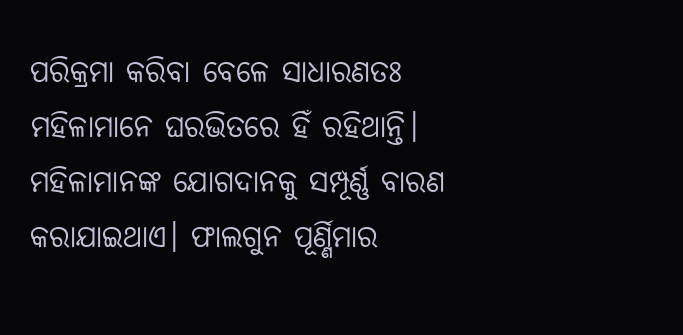ପରିକ୍ରମା କରିବା ବେଳେ ସାଧାରଣତଃ ମହିଳାମାନେ ଘରଭିତରେ ହିଁ ରହିଥାନ୍ତି। ମହିଳାମାନଙ୍କ ଯୋଗଦାନକୁ ସମ୍ପୂର୍ଣ୍ଣ ବାରଣ କରାଯାଇଥାଏ। ଫାଲଗୁନ ପୂର୍ଣ୍ଣିମାର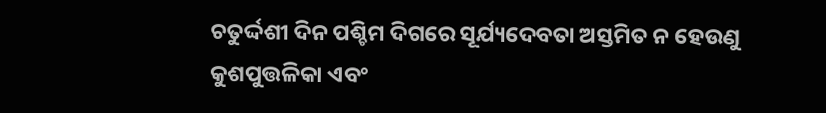ଚତୁର୍ଦ୍ଦଶୀ ଦିନ ପଶ୍ଚିମ ଦିଗରେ ସୂର୍ଯ୍ୟଦେବତା ଅସ୍ତମିତ ନ ହେଉଣୁ କୁଶପୁତ୍ତଳିକା ଏବଂ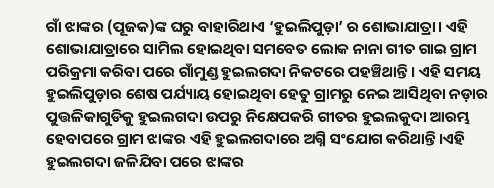ଗାଁ ଝାଙ୍କର (ପୂଜକ)ଙ୍କ ଘରୁ ବାହାରିଥାଏ ‘ହୁଇଲିପୁଡ଼ା’ ର ଶୋଭାଯାତ୍ରା। ଏହି ଶୋଭାଯାତ୍ରାରେ ସାମିଲ ହୋଇଥିବା ସମବେତ ଲୋକ ନାନା ଗୀତ ଗାଇ ଗ୍ରାମ ପରିକ୍ରମା କରିବା ପରେ ଗାଁମୁଣ୍ଡ ହୁଇଲଗଦା ନିକଟରେ ପହଞ୍ଚିଥାନ୍ତି। ଏହି ସମୟ ହୁଇଲିପୁଡ଼ାର ଶେଷ ପର୍ଯ୍ୟାୟ ହୋଇଥିବା ହେତୁ ଗ୍ରାମରୁ ନେଇ ଆସିଥିବା ନଡ଼ାର ପୁତ୍ତଳିକାଗୁଡିକୁ ହୁଇଲଗଦା ଉପରୁ ନିକ୍ଷେପକରି ଗୀତର ହୁଇଲକୁଦା ଆରମ୍ଭ ହେବାପରେ ଗ୍ରାମ ଝାଙ୍କର ଏହି ହୁଇଲଗଦାରେ ଅଗ୍ନି ସଂଯୋଗ କରିଥାନ୍ତି।ଏହି ହୁଇଲଗଦା ଜଳିଯିବା ପରେ ଝାଙ୍କର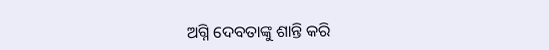ଅଗ୍ନି ଦେବତାଙ୍କୁ ଶାନ୍ତି କରି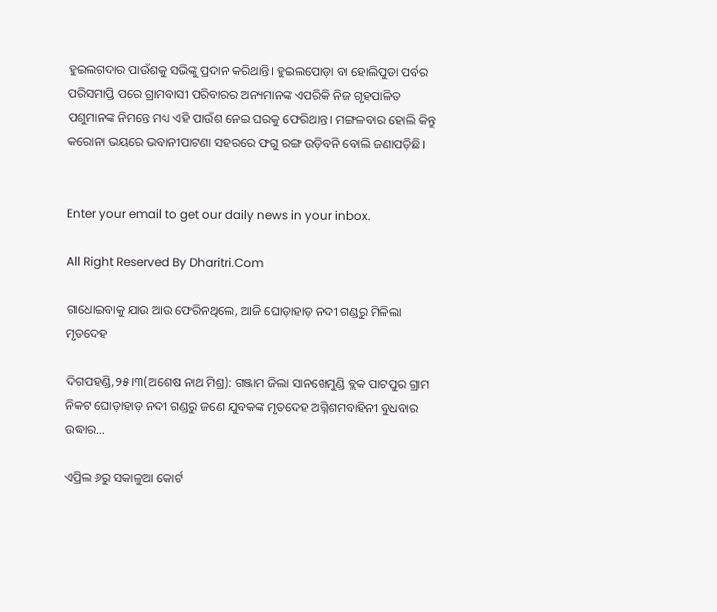ହୁଇଲଗଦାର ପାଉଁଶକୁ ସଭିଙ୍କୁ ପ୍ରଦାନ କରିଥାନ୍ତି। ହୁଇଲପୋଡ଼ା ବା ହୋଲିପୁଡା ପର୍ବର ପରିସମାପ୍ତି ପରେ ଗ୍ରାମବାସୀ ପରିବାରର ଅନ୍ୟମାନଙ୍କ ଏପରିକି ନିଜ ଗୃହପାଳିତ ପଶୁମାନଙ୍କ ନିମନ୍ତେ ମଧ୍ୟ ଏହି ପାଉଁଶ ନେଇ ଘରକୁ ଫେରିଥାନ୍ତ। ମଙ୍ଗଳବାର ହୋଲି କିନ୍ତୁ କରୋନା ଭୟରେ ଭବାନୀପାଟଣା ସହରରେ ଫଗୁ ରଙ୍ଗ ଉଡ଼ିବନି ବୋଲି ଜଣାପଡ଼ିଛି।


Enter your email to get our daily news in your inbox.

All Right Reserved By Dharitri.Com

ଗାଧୋଇବାକୁ ଯାଉ ଆଉ ଫେରିନଥିଲେ, ଆଜି ଘୋଡ଼ାହାଡ଼ ନଦୀ ଗଣ୍ଡରୁ ମିଳିଲା ମୃତଦେହ

ଦିଗପହଣ୍ଡି,୨୫।୩(ଅଶେଷ ନାଥ ମିଶ୍ର): ଗଞ୍ଜାମ ଜିଲା ସାନଖେମୁଣ୍ଡି ବ୍ଲକ ପାଟପୁର ଗ୍ରାମ ନିକଟ ଘୋଡ଼ାହାଡ଼ ନଦୀ ଗଣ୍ଡରୁ ଜଣେ ଯୁବକଙ୍କ ମୃତଦେହ ଅଗ୍ନିଶମବାହିନୀ ବୁଧବାର ଉଦ୍ଧାର…

ଏପ୍ରିଲ ୬ରୁ ସକାଳୁଆ କୋର୍ଟ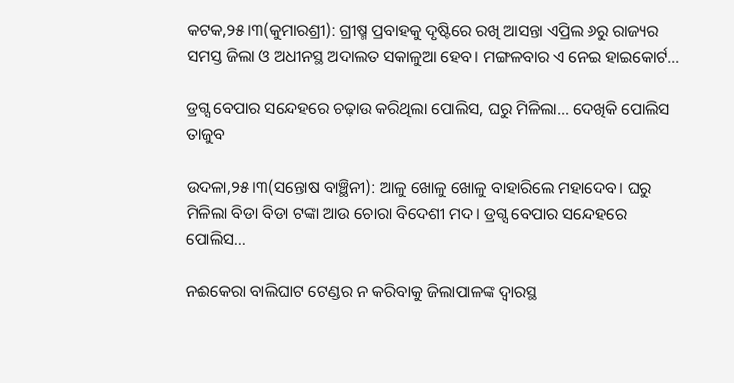କଟକ,୨୫।୩(କୁମାରଶ୍ରୀ): ଗ୍ରୀଷ୍ମ ପ୍ରବାହକୁ ଦୃଷ୍ଟିରେ ରଖି ଆସନ୍ତା ଏପ୍ରିଲ ୬ରୁ ରାଜ୍ୟର ସମସ୍ତ ଜିଲା ଓ ଅଧୀନସ୍ଥ ଅଦାଲତ ସକାଳୁଆ ହେବ। ମଙ୍ଗଳବାର ଏ ନେଇ ହାଇକୋର୍ଟ…

ଡ୍ରଗ୍ସ ବେପାର ସନ୍ଦେହରେ ଚଢ଼ାଉ କରିଥିଲା ପୋଲିସ, ଘରୁ ମିଳିଲା… ଦେଖିକି ପୋଲିସ ତାଜୁବ

ଉଦଳା,୨୫।୩(ସନ୍ତୋଷ ବାଞ୍ଛିନୀ): ଆଳୁ ଖୋଳୁ ଖୋଳୁ ବାହାରିଲେ ମହାଦେବ। ଘରୁ ମିଳିଲା ବିଡା ବିଡା ଟଙ୍କା ଆଉ ଚୋରା ବିଦେଶୀ ମଦ। ଡ୍ରଗ୍ସ ବେପାର ସନ୍ଦେହରେ ପୋଲିସ…

ନଈକେରା ବାଲିଘାଟ ଟେଣ୍ଡର ନ କରିବାକୁ ଜିଲାପାଳଙ୍କ ଦ୍ୱାରସ୍ଥ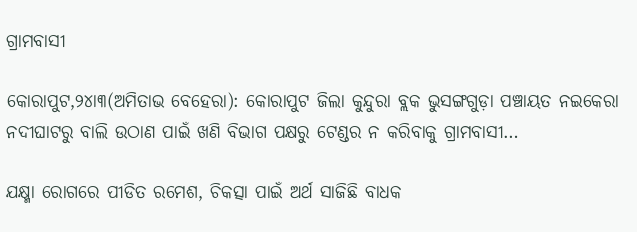ଗ୍ରାମବାସୀ

କୋରାପୁଟ,୨୪ା୩(ଅମିତାଭ ବେହେରା): କୋରାପୁଟ ଜିଲା କୁନ୍ଦୁରା ବ୍ଲକ ଭୁସଙ୍ଗଗୁଡ଼ା ପଞ୍ଚାୟତ ନଇକେରା ନଦୀଘାଟରୁ ବାଲି ଉଠାଣ ପାଇଁ ଖଣି ବିଭାଗ ପକ୍ଷରୁ ଟେଣ୍ଡର ନ କରିବାକୁ ଗ୍ରାମବାସୀ…

ଯକ୍ଷ୍ମା ରୋଗରେ ପୀଡିତ ରମେଶ, ଚିକତ୍ସା ପାଇଁ ଅର୍ଥ ସାଜିଛି ବାଧକ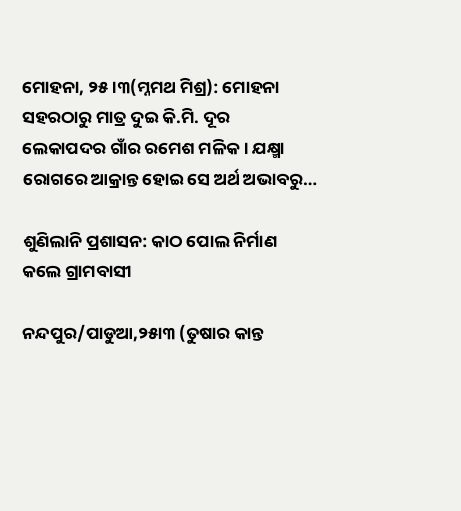ମୋହନା, ୨୫।୩(ମ୍ନମଥ ମିଶ୍ର): ମୋହନା ସହରଠାରୁ ମାତ୍ର ଦୁଇ କି.ମି. ଦୂର ଲେକାପଦର ଗାଁର ରମେଶ ମଳିକ। ଯକ୍ଷ୍ମା ରୋଗରେ ଆକ୍ରାନ୍ତ ହୋଇ ସେ ଅର୍ଥ ଅଭାବରୁ…

ଶୁଣିଲାନି ପ୍ରଶାସନ: କାଠ ପୋଲ ନିର୍ମାଣ କଲେ ଗ୍ରାମବାସୀ

ନନ୍ଦପୁର/ପାଡୁଆ,୨୫ା୩ (ତୁଷାର କାନ୍ତ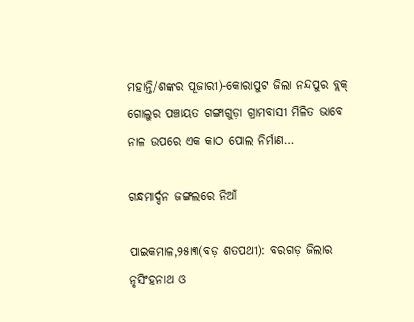ମହାନ୍ତି/ଶଙ୍କର ପୂଜାରୀ)-କୋରାପୁଟ ଜିଲା ନନ୍ଦପୁର ବ୍ଲକ୍‌ ଗୋଲୁର ପଞ୍ଚାୟତ ଗଙ୍ଗାଗୁଡ଼ା ଗ୍ରାମବାସୀ ମିଳିତ ଭାବେ ନାଳ ଉପରେ ଏକ କାଠ ପୋଲ ନିର୍ମାଣ…

ଗନ୍ଧମାର୍ଦ୍ଦନ ଜଙ୍ଗଲରେ ନିଆଁ

ପାଇକମାଳ,୨୫ା୩(ବଡ଼ ଶତପଥୀ): ବରଗଡ଼ ଜିଲାର ନୃସିଂହନାଥ ଓ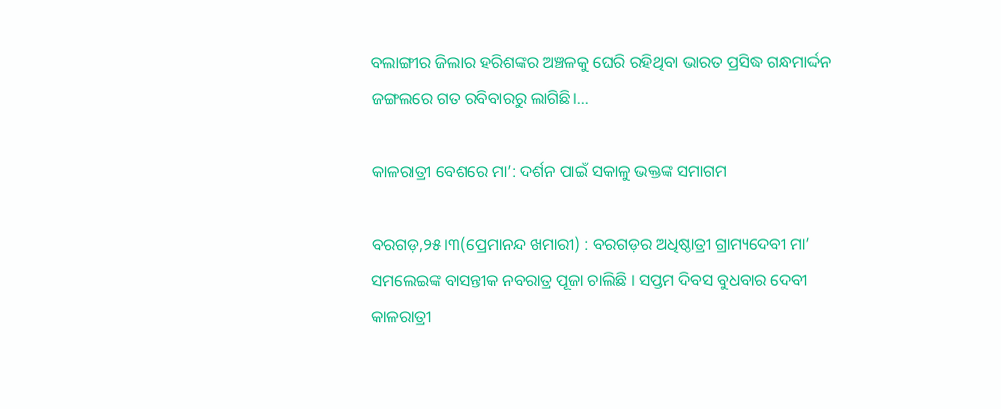ବଲାଙ୍ଗୀର ଜିଲାର ହରିଶଙ୍କର ଅଞ୍ଚଳକୁ ଘେରି ରହିଥିବା ଭାରତ ପ୍ରସିଦ୍ଧ ଗନ୍ଧମାର୍ଦ୍ଦନ ଜଙ୍ଗଲରେ ଗତ ରବିବାରରୁ ଲାଗିଛି।…

କାଳରାତ୍ରୀ ବେଶରେ ମା’: ଦର୍ଶନ ପାଇଁ ସକାଳୁ ଭକ୍ତଙ୍କ ସମାଗମ

ବରଗଡ଼,୨୫।୩(ପ୍ରେମାନନ୍ଦ ଖମାରୀ) : ବରଗଡ଼ର ଅଧିଷ୍ଠାତ୍ରୀ ଗ୍ରାମ୍ୟଦେବୀ ମା’ ସମଲେଇଙ୍କ ବାସନ୍ତୀକ ନବରାତ୍ର ପୂଜା ଚାଲିଛି । ସପ୍ତମ ଦିବସ ବୁଧବାର ଦେବୀ କାଳରାତ୍ରୀ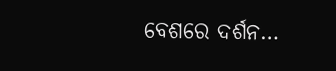ବେଶରେ ଦର୍ଶନ…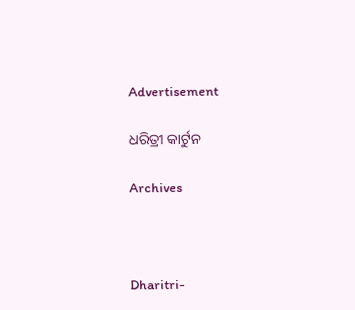Advertisement

ଧରିତ୍ରୀ କାର୍ଟୁନ

Archives



Dharitri-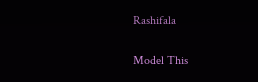Rashifala

Model This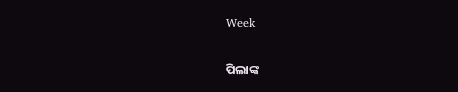Week

ପିଲାଙ୍କ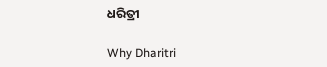ଧରିତ୍ରୀ

Why Dharitri